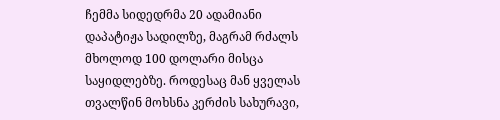ჩემმა სიდედრმა 20 ადამიანი დაპატიჟა სადილზე, მაგრამ რძალს მხოლოდ 100 დოლარი მისცა საყიდლებზე. როდესაც მან ყველას თვალწინ მოხსნა კერძის სახურავი,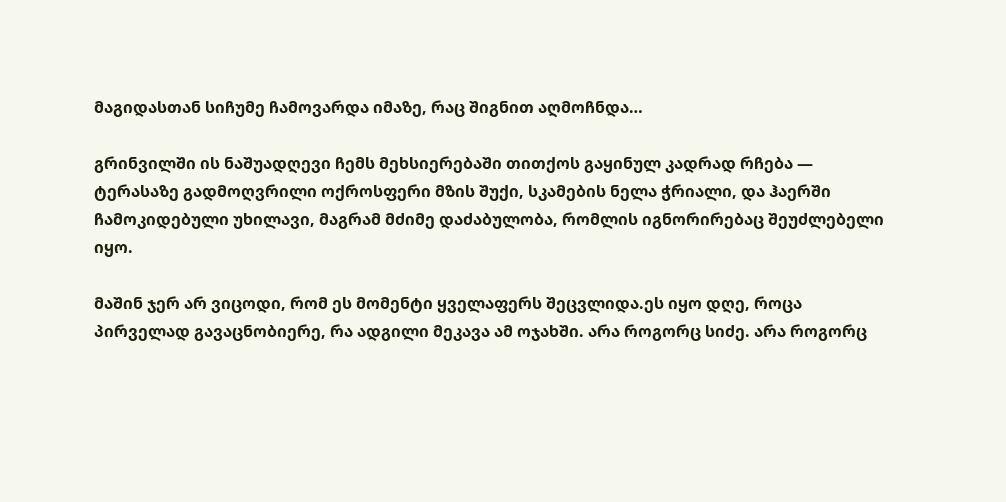მაგიდასთან სიჩუმე ჩამოვარდა იმაზე, რაც შიგნით აღმოჩნდა…

გრინვილში ის ნაშუადღევი ჩემს მეხსიერებაში თითქოს გაყინულ კადრად რჩება — ტერასაზე გადმოღვრილი ოქროსფერი მზის შუქი, სკამების ნელა ჭრიალი, და ჰაერში ჩამოკიდებული უხილავი, მაგრამ მძიმე დაძაბულობა, რომლის იგნორირებაც შეუძლებელი იყო.

მაშინ ჯერ არ ვიცოდი, რომ ეს მომენტი ყველაფერს შეცვლიდა.ეს იყო დღე, როცა პირველად გავაცნობიერე, რა ადგილი მეკავა ამ ოჯახში. არა როგორც სიძე. არა როგორც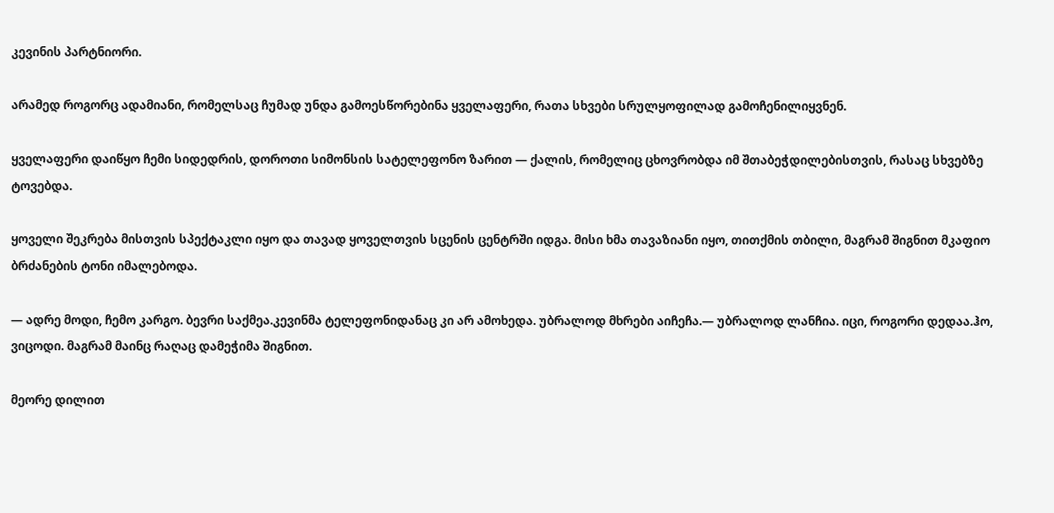კევინის პარტნიორი.

არამედ როგორც ადამიანი, რომელსაც ჩუმად უნდა გამოესწორებინა ყველაფერი, რათა სხვები სრულყოფილად გამოჩენილიყვნენ.

ყველაფერი დაიწყო ჩემი სიდედრის, დოროთი სიმონსის სატელეფონო ზარით — ქალის, რომელიც ცხოვრობდა იმ შთაბეჭდილებისთვის, რასაც სხვებზე ტოვებდა.

ყოველი შეკრება მისთვის სპექტაკლი იყო და თავად ყოველთვის სცენის ცენტრში იდგა. მისი ხმა თავაზიანი იყო, თითქმის თბილი, მაგრამ შიგნით მკაფიო ბრძანების ტონი იმალებოდა.

— ადრე მოდი, ჩემო კარგო. ბევრი საქმეა.კევინმა ტელეფონიდანაც კი არ ამოხედა. უბრალოდ მხრები აიჩეჩა.— უბრალოდ ლანჩია. იცი, როგორი დედაა.ჰო, ვიცოდი. მაგრამ მაინც რაღაც დამეჭიმა შიგნით.

მეორე დილით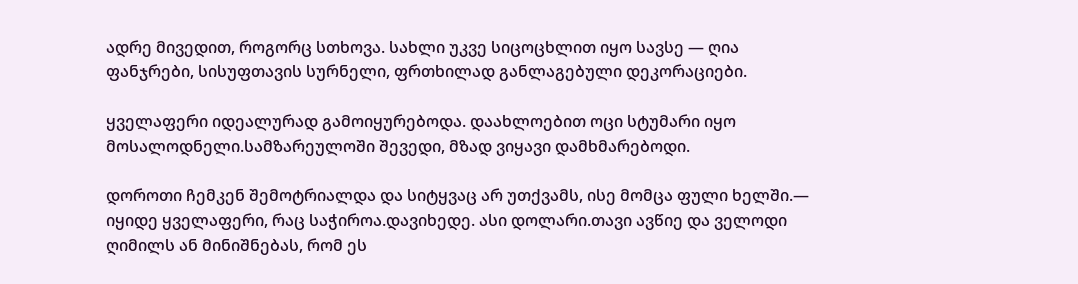ადრე მივედით, როგორც სთხოვა. სახლი უკვე სიცოცხლით იყო სავსე — ღია ფანჯრები, სისუფთავის სურნელი, ფრთხილად განლაგებული დეკორაციები.

ყველაფერი იდეალურად გამოიყურებოდა. დაახლოებით ოცი სტუმარი იყო მოსალოდნელი.სამზარეულოში შევედი, მზად ვიყავი დამხმარებოდი.

დოროთი ჩემკენ შემოტრიალდა და სიტყვაც არ უთქვამს, ისე მომცა ფული ხელში.— იყიდე ყველაფერი, რაც საჭიროა.დავიხედე. ასი დოლარი.თავი ავწიე და ველოდი ღიმილს ან მინიშნებას, რომ ეს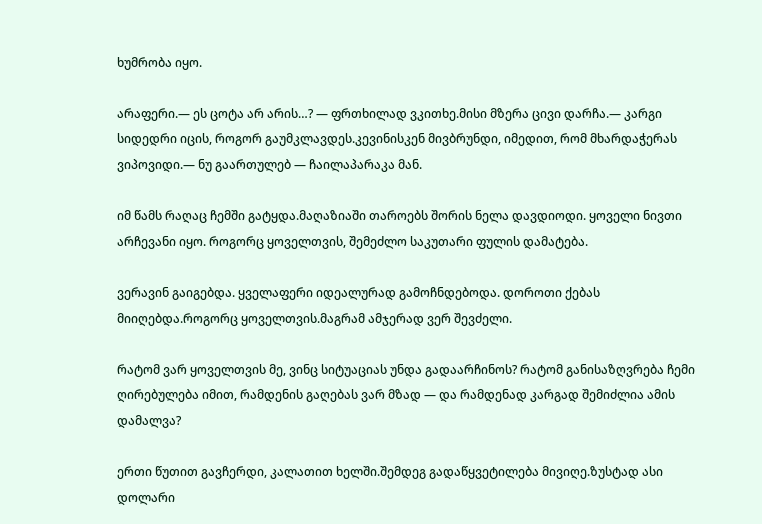ხუმრობა იყო.

არაფერი.— ეს ცოტა არ არის…? — ფრთხილად ვკითხე.მისი მზერა ცივი დარჩა.— კარგი სიდედრი იცის, როგორ გაუმკლავდეს.კევინისკენ მივბრუნდი, იმედით, რომ მხარდაჭერას ვიპოვიდი.— ნუ გაართულებ — ჩაილაპარაკა მან.

იმ წამს რაღაც ჩემში გატყდა.მაღაზიაში თაროებს შორის ნელა დავდიოდი. ყოველი ნივთი არჩევანი იყო. როგორც ყოველთვის, შემეძლო საკუთარი ფულის დამატება.

ვერავინ გაიგებდა. ყველაფერი იდეალურად გამოჩნდებოდა. დოროთი ქებას მიიღებდა.როგორც ყოველთვის.მაგრამ ამჯერად ვერ შევძელი.

რატომ ვარ ყოველთვის მე, ვინც სიტუაციას უნდა გადაარჩინოს? რატომ განისაზღვრება ჩემი ღირებულება იმით, რამდენის გაღებას ვარ მზად — და რამდენად კარგად შემიძლია ამის დამალვა?

ერთი წუთით გავჩერდი, კალათით ხელში.შემდეგ გადაწყვეტილება მივიღე.ზუსტად ასი დოლარი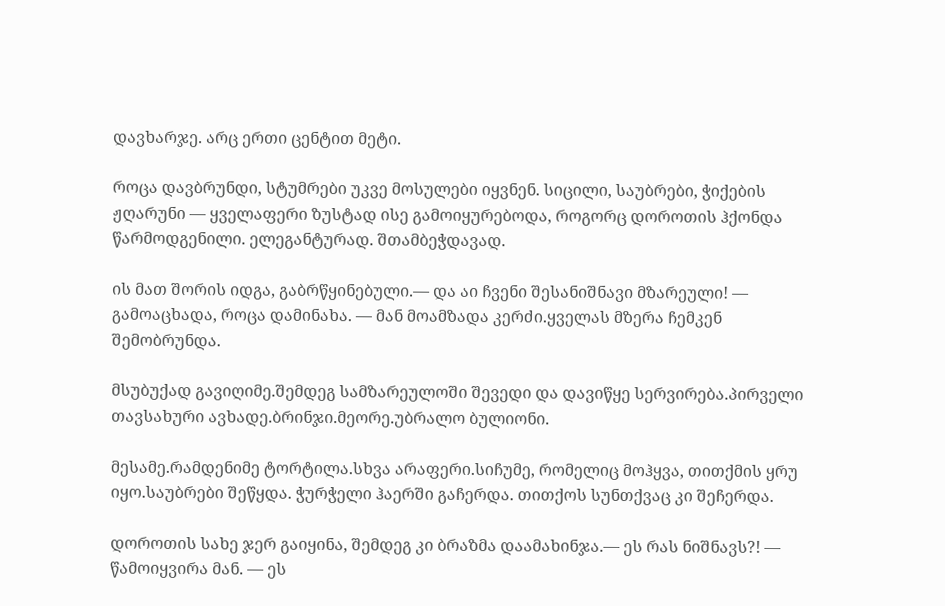დავხარჯე. არც ერთი ცენტით მეტი.

როცა დავბრუნდი, სტუმრები უკვე მოსულები იყვნენ. სიცილი, საუბრები, ჭიქების ჟღარუნი — ყველაფერი ზუსტად ისე გამოიყურებოდა, როგორც დოროთის ჰქონდა წარმოდგენილი. ელეგანტურად. შთამბეჭდავად.

ის მათ შორის იდგა, გაბრწყინებული.— და აი ჩვენი შესანიშნავი მზარეული! — გამოაცხადა, როცა დამინახა. — მან მოამზადა კერძი.ყველას მზერა ჩემკენ შემობრუნდა.

მსუბუქად გავიღიმე.შემდეგ სამზარეულოში შევედი და დავიწყე სერვირება.პირველი თავსახური ავხადე.ბრინჯი.მეორე.უბრალო ბულიონი.

მესამე.რამდენიმე ტორტილა.სხვა არაფერი.სიჩუმე, რომელიც მოჰყვა, თითქმის ყრუ იყო.საუბრები შეწყდა. ჭურჭელი ჰაერში გაჩერდა. თითქოს სუნთქვაც კი შეჩერდა.

დოროთის სახე ჯერ გაიყინა, შემდეგ კი ბრაზმა დაამახინჯა.— ეს რას ნიშნავს?! — წამოიყვირა მან. — ეს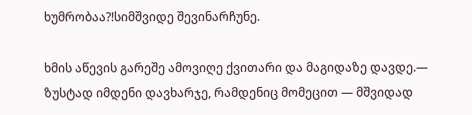ხუმრობაა?!სიმშვიდე შევინარჩუნე.

ხმის აწევის გარეშე ამოვიღე ქვითარი და მაგიდაზე დავდე.— ზუსტად იმდენი დავხარჯე, რამდენიც მომეცით — მშვიდად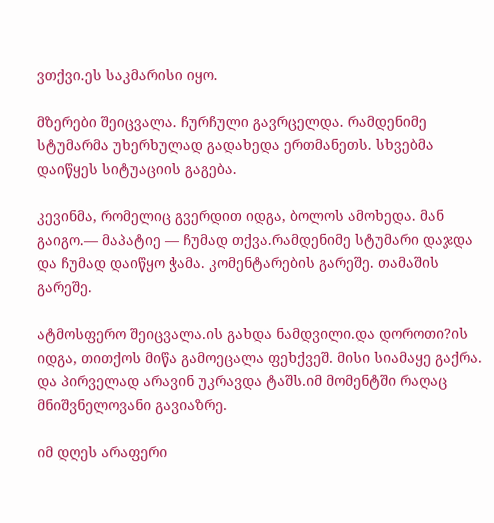ვთქვი.ეს საკმარისი იყო.

მზერები შეიცვალა. ჩურჩული გავრცელდა. რამდენიმე სტუმარმა უხერხულად გადახედა ერთმანეთს. სხვებმა დაიწყეს სიტუაციის გაგება.

კევინმა, რომელიც გვერდით იდგა, ბოლოს ამოხედა. მან გაიგო.— მაპატიე — ჩუმად თქვა.რამდენიმე სტუმარი დაჯდა და ჩუმად დაიწყო ჭამა. კომენტარების გარეშე. თამაშის გარეშე.

ატმოსფერო შეიცვალა.ის გახდა ნამდვილი.და დოროთი?ის იდგა, თითქოს მიწა გამოეცალა ფეხქვეშ. მისი სიამაყე გაქრა. და პირველად არავინ უკრავდა ტაშს.იმ მომენტში რაღაც მნიშვნელოვანი გავიაზრე.

იმ დღეს არაფერი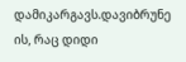დამიკარგავს.დავიბრუნე ის, რაც დიდი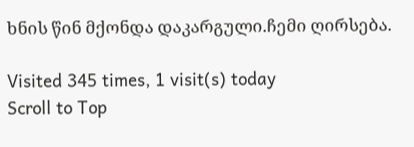ხნის წინ მქონდა დაკარგული.ჩემი ღირსება.

Visited 345 times, 1 visit(s) today
Scroll to Top